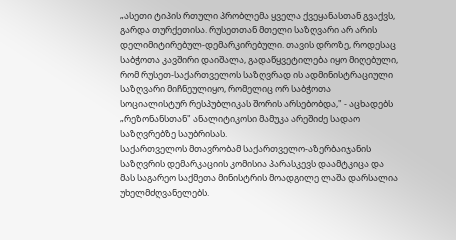„ასეთი ტიპის რთული პრობლემა ყველა ქვეყანასთან გვაქვს, გარდა თურქეთისა. რუსეთთან მთელი საზღვარი არ არის დელიმიტირებულ-დემარკირებული. თავის დროზე, როდესაც საბჭოთა კავშირი დაიშალა, გადაწყვეტილება იყო მიღებული, რომ რუსეთ-საქართველოს საზღვრად ის ადმინისტრაციული საზღვარი მიჩნეულიყო, რომელიც ორ საბჭოთა სოციალისტურ რესპუბლიკას შორის არსებობდა," - აცხადებს „რეზონანსთან" ანალიტიკოსი მამუკა არეშიძე სადაო საზღვრებზე საუბრისას.
საქართველოს მთავრობამ საქართველო-აზერბაიჯანის საზღვრის დემარკაციის კომისია პარასკევს დაამტკიცა და მას საგარეო საქმეთა მინისტრის მოადგილე ლაშა დარსალია უხელმძღვანელებს.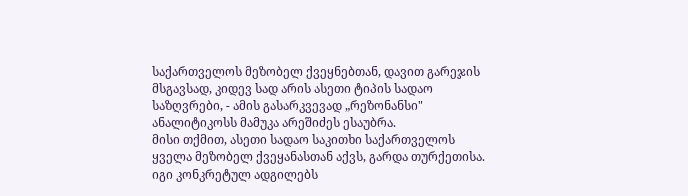საქართველოს მეზობელ ქვეყნებთან, დავით გარეჯის მსგავსად, კიდევ სად არის ასეთი ტიპის სადაო საზღვრები, - ამის გასარკვევად „რეზონანსი" ანალიტიკოსს მამუკა არეშიძეს ესაუბრა.
მისი თქმით, ასეთი სადაო საკითხი საქართველოს ყველა მეზობელ ქვეყანასთან აქვს, გარდა თურქეთისა. იგი კონკრეტულ ადგილებს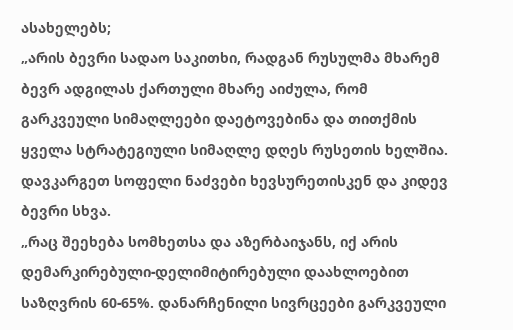ასახელებს;
„არის ბევრი სადაო საკითხი, რადგან რუსულმა მხარემ ბევრ ადგილას ქართული მხარე აიძულა, რომ გარკვეული სიმაღლეები დაეტოვებინა და თითქმის ყველა სტრატეგიული სიმაღლე დღეს რუსეთის ხელშია. დავკარგეთ სოფელი ნაძვები ხევსურეთისკენ და კიდევ ბევრი სხვა.
„რაც შეეხება სომხეთსა და აზერბაიჯანს, იქ არის დემარკირებული-დელიმიტირებული დაახლოებით საზღვრის 60-65%. დანარჩენილი სივრცეები გარკვეული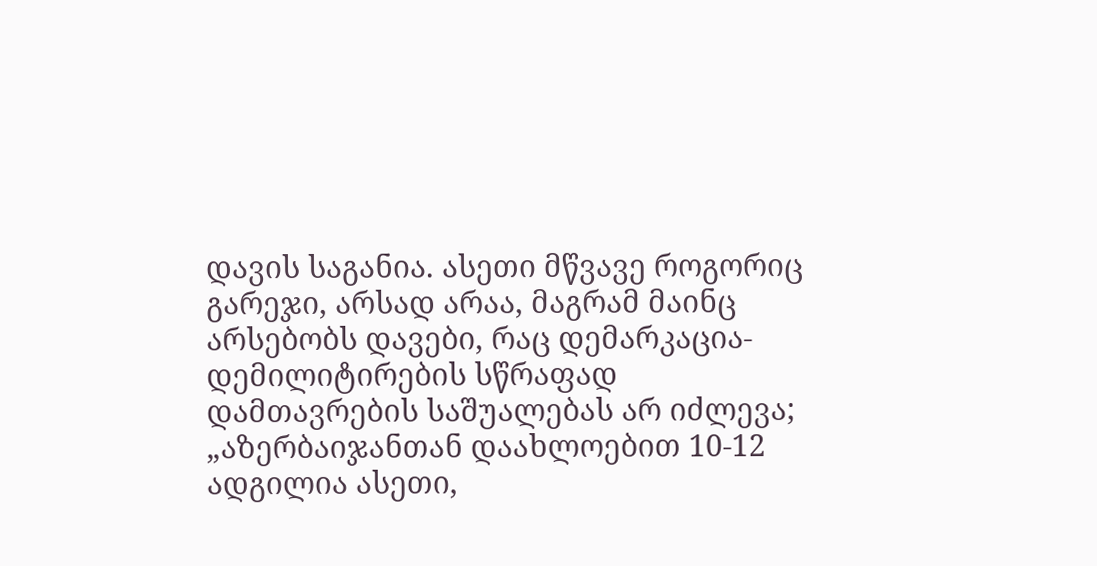დავის საგანია. ასეთი მწვავე როგორიც გარეჯი, არსად არაა, მაგრამ მაინც არსებობს დავები, რაც დემარკაცია-დემილიტირების სწრაფად დამთავრების საშუალებას არ იძლევა;
„აზერბაიჯანთან დაახლოებით 10-12 ადგილია ასეთი,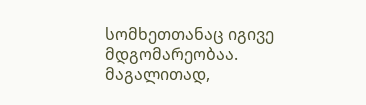სომხეთთანაც იგივე მდგომარეობაა. მაგალითად,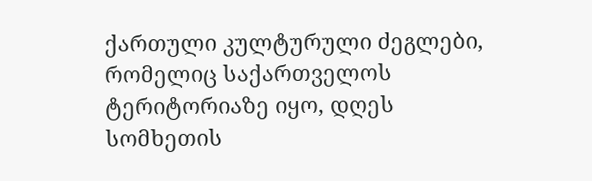ქართული კულტურული ძეგლები, რომელიც საქართველოს ტერიტორიაზე იყო, დღეს სომხეთის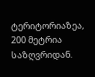ტერიტორიაზეა, 200 მეტრია საზღვრიდან.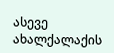ასევე ახალქალაქის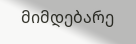მიმდებარე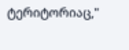ტერიტორიაც,"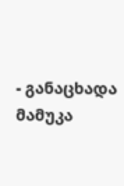- განაცხადა მამუკა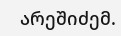არეშიძემ.